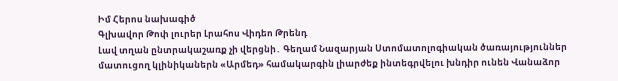Իմ Հերոս նախագիծ
Գլխավոր Թոփ լուրեր Լրահոս Վիդեո Թրենդ
Լավ տղան ընտրակաշառք չի վերցնի․ Գեղամ Նազարյան Ստոմատոլոգիական ծառայություններ մատուցող կլինիկաներն «Արմեդ» համակարգին լիարժեք ինտեգրվելու խնդիր ունեն Վանաձոր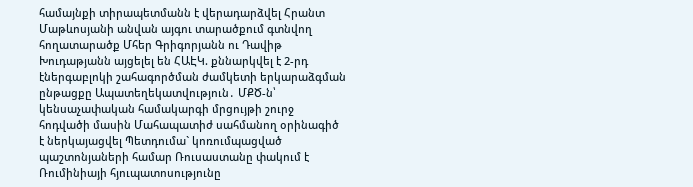համայնքի տիրապետմանն է վերադարձվել Հրանտ Մաթևոսյանի անվան այգու տարածքում գտնվող հողատարածք Մհեր Գրիգորյանն ու Դավիթ Խուդաթյանն այցելել են ՀԱԷԿ. քննարկվել է 2-րդ էներգաբլոկի շահագործման ժամկետի երկարաձգման ընթացքը Ապատեղեկատվություն․ ՄՔԾ-ն՝ կենսաչափական համակարգի մրցույթի շուրջ հոդվածի մասին Մահապատիժ սահմանող օրինագիծ է ներկայացվել Պետդումա` կոռումպացված պաշտոնյաների համար Ռուսաստանը փակում է Ռումինիայի հյուպատոսությունը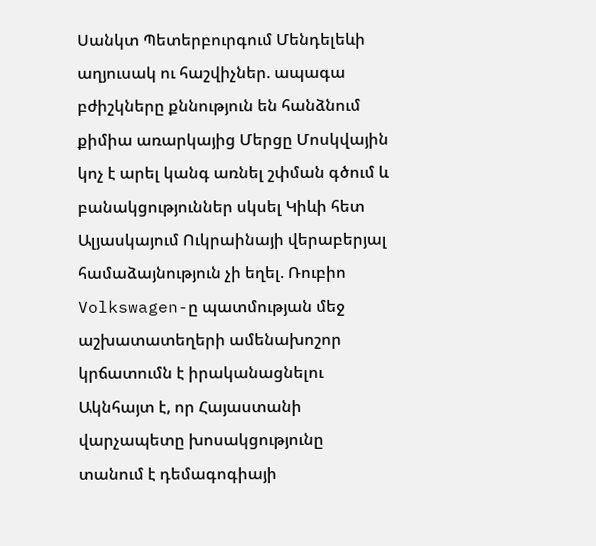Սանկտ Պետերբուրգում Մենդելեևի աղյուսակ ու հաշվիչներ. ապագա բժիշկները քննություն են հանձնում քիմիա առարկայից Մերցը Մոսկվային կոչ է արել կանգ առնել շփման գծում և բանակցություններ սկսել Կիևի հետ Ալյասկայում Ուկրաինայի վերաբերյալ համաձայնություն չի եղել. Ռուբիո Volkswagen-ը պատմության մեջ աշխատատեղերի ամենախոշոր կրճատումն է իրականացնելու Ակնհայտ է, որ Հայաստանի վարչապետը խոսակցությունը տանում է դեմագոգիայի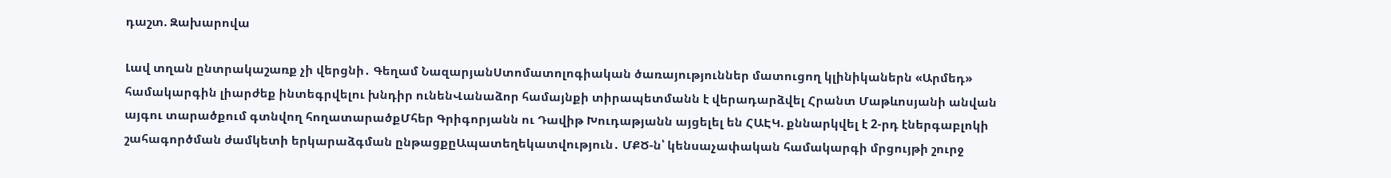դաշտ. Զախարովա

Լավ տղան ընտրակաշառք չի վերցնի․ Գեղամ ՆազարյանՍտոմատոլոգիական ծառայություններ մատուցող կլինիկաներն «Արմեդ» համակարգին լիարժեք ինտեգրվելու խնդիր ունենՎանաձոր համայնքի տիրապետմանն է վերադարձվել Հրանտ Մաթևոսյանի անվան այգու տարածքում գտնվող հողատարածքՄհեր Գրիգորյանն ու Դավիթ Խուդաթյանն այցելել են ՀԱԷԿ. քննարկվել է 2-րդ էներգաբլոկի շահագործման ժամկետի երկարաձգման ընթացքըԱպատեղեկատվություն․ ՄՔԾ-ն՝ կենսաչափական համակարգի մրցույթի շուրջ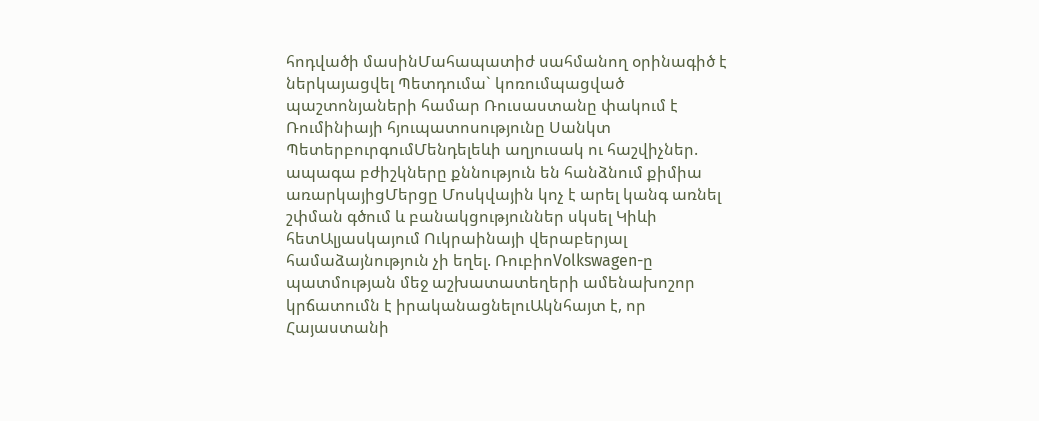հոդվածի մասինՄահապատիժ սահմանող օրինագիծ է ներկայացվել Պետդումա` կոռումպացված պաշտոնյաների համար Ռուսաստանը փակում է Ռումինիայի հյուպատոսությունը Սանկտ ՊետերբուրգումՄենդելեևի աղյուսակ ու հաշվիչներ. ապագա բժիշկները քննություն են հանձնում քիմիա առարկայիցՄերցը Մոսկվային կոչ է արել կանգ առնել շփման գծում և բանակցություններ սկսել Կիևի հետԱլյասկայում Ուկրաինայի վերաբերյալ համաձայնություն չի եղել. ՌուբիոVolkswagen-ը պատմության մեջ աշխատատեղերի ամենախոշոր կրճատումն է իրականացնելուԱկնհայտ է, որ Հայաստանի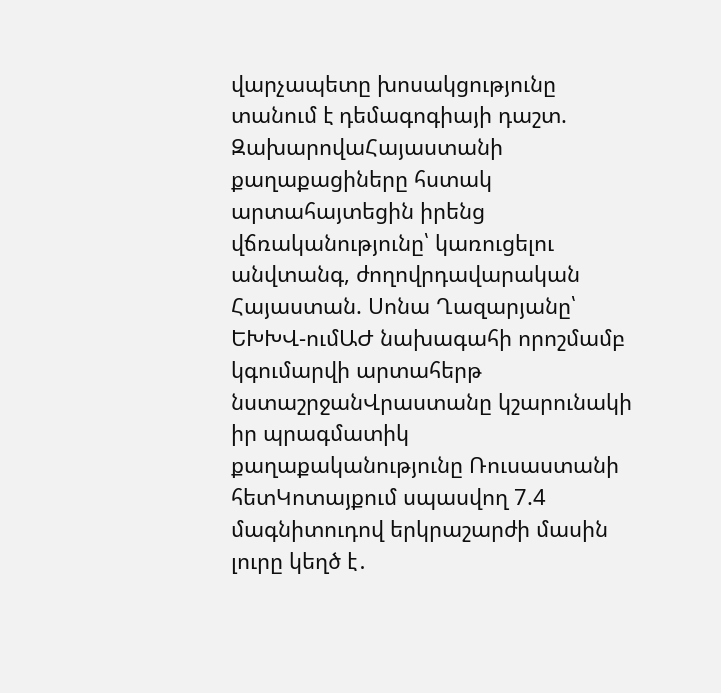վարչապետը խոսակցությունը տանում է դեմագոգիայի դաշտ. ԶախարովաՀայաստանի քաղաքացիները հստակ արտահայտեցին իրենց վճռականությունը՝ կառուցելու անվտանգ, ժողովրդավարական Հայաստան. Սոնա Ղազարյանը՝ ԵԽԽՎ-ումԱԺ նախագահի որոշմամբ կգումարվի արտահերթ նստաշրջանՎրաստանը կշարունակի իր պրագմատիկ քաղաքականությունը Ռուսաստանի հետԿոտայքում սպասվող 7.4 մագնիտուդով երկրաշարժի մասին լուրը կեղծ է․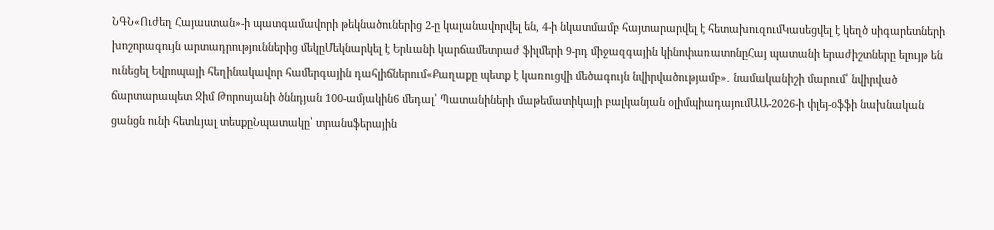ՆԳՆ«Ուժեղ Հայաստան»-ի պատգամավորի թեկնածուներից 2-ը կալանավորվել են, 4-ի նկատմամբ հայտարարվել է հետախուզումԿասեցվել է կեղծ սիգարետների խոշորագույն արտադրություններից մեկըՄեկնարկել է Երևանի կարճամետրաժ ֆիլմերի 9-րդ միջազգային կինոփառատոնըՀայ պատանի երաժիշտները ելույթ են ունեցել Եվրոպայի հեղինակավոր համերգային դահլիճներում«Քաղաքը պետք է կառուցվի մեծագույն նվիրվածությամբ»․ նամականիշի մարում՝ նվիրված ճարտարապետ Ջիմ Թորոսյանի ծննդյան 100-ամյակին6 մեդալ՝ Պատանիների մաթեմատիկայի բալկանյան օլիմպիադայումԱԱ-2026-ի փլեյ-օֆֆի նախնական ցանցն ունի հետևյալ տեսքըՆպատակը՝ տրանսֆերային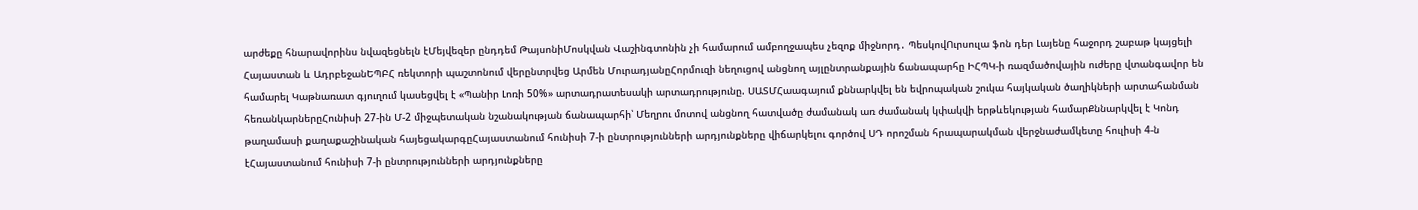արժեքը հնարավորինս նվազեցնելն էՄեյվեզեր ընդդեմ ԹայսոնիՄոսկվան Վաշինգտոնին չի համարում ամբողջապես չեզոք միջնորդ․ ՊեսկովՈւրսուլա ֆոն դեր Լայենը հաջորդ շաբաթ կայցելի Հայաստան և ԱդրբեջանԵՊԲՀ ռեկտորի պաշտոնում վերընտրվեց Արմեն ՄուրադյանըՀորմուզի նեղուցով անցնող այլընտրանքային ճանապարհը ԻՀՊԿ-ի ռազմածովային ուժերը վտանգավոր են համարել Կաթնառատ գյուղում կասեցվել է «Պանիր Լոռի 50%» արտադրատեսակի արտադրությունը. ՍԱՏՄՀաագայում քննարկվել են եվրոպական շուկա հայկական ծաղիկների արտահանման հեռանկարներըՀունիսի 27-ին Մ-2 միջպետական նշանակության ճանապարհի՝ Մեղրու մոտով անցնող հատվածը ժամանակ առ ժամանակ կփակվի երթևեկության համարՔննարկվել է Կոնդ թաղամասի քաղաքաշինական հայեցակարգըՀայաստանում հունիսի 7-ի ընտրությունների արդյունքները վիճարկելու գործով ՍԴ որոշման հրապարակման վերջնաժամկետը հուլիսի 4-ն էՀայաստանում հունիսի 7-ի ընտրությունների արդյունքները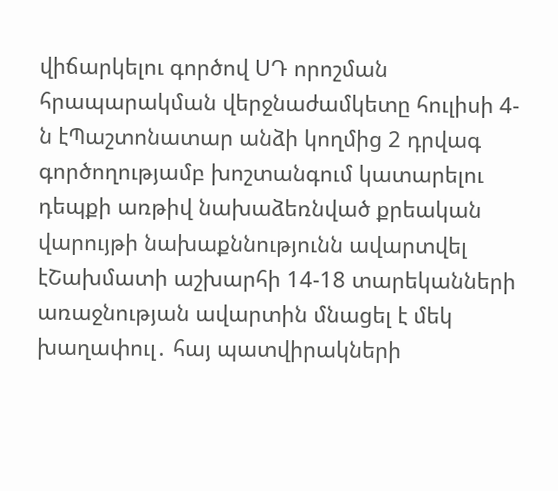վիճարկելու գործով ՍԴ որոշման հրապարակման վերջնաժամկետը հուլիսի 4-ն էՊաշտոնատար անձի կողմից 2 դրվագ գործողությամբ խոշտանգում կատարելու դեպքի առթիվ նախաձեռնված քրեական վարույթի նախաքննությունն ավարտվել էՇախմատի աշխարհի 14-18 տարեկանների առաջնության ավարտին մնացել է մեկ խաղափուլ․ հայ պատվիրակների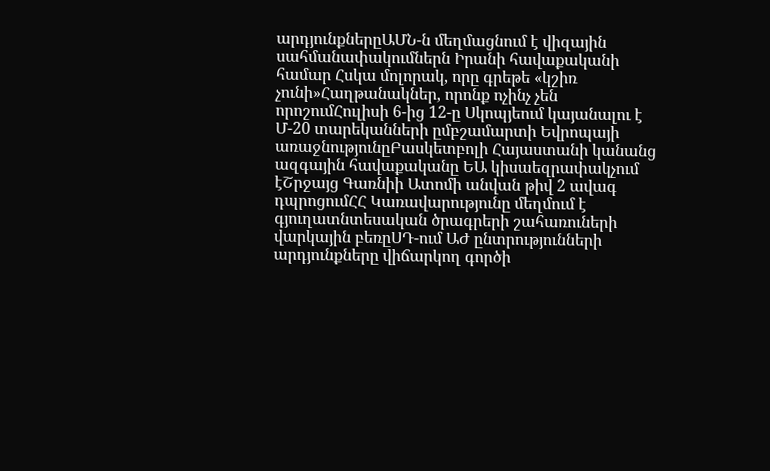արդյունքներըԱՄՆ-ն մեղմացնում է վիզային սահմանափակումներն Իրանի հավաքականի համար Հսկա մոլորակ, որը գրեթե «կշիռ չունի»Հաղթանակներ, որոնք ոչինչ չեն որոշումՀուլիսի 6-ից 12-ը Սկոպյեում կայանալու է Մ-20 տարեկանների ըմբշամարտի Եվրոպայի առաջնությունըԲասկետբոլի Հայաստանի կանանց ազգային հավաքականը ԵԱ կիսաեզրափակչում էՇրջայց Գառնիի Ատոմի անվան թիվ 2 ավագ դպրոցումՀՀ Կառավարությունը մեղմում է գյուղատնտեսական ծրագրերի շահառուների վարկային բեռըՍԴ-ում ԱԺ ընտրությունների արդյունքները վիճարկող գործի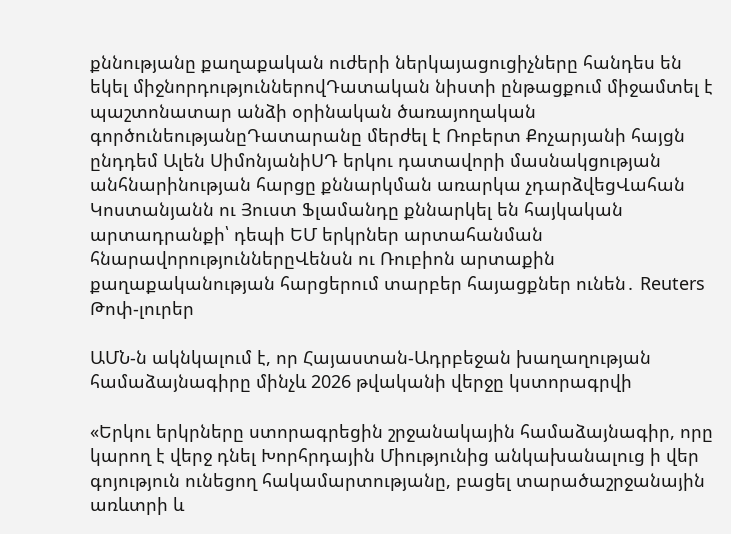քննությանը քաղաքական ուժերի ներկայացուցիչները հանդես են եկել միջնորդություններովԴատական նիստի ընթացքում միջամտել է պաշտոնատար անձի օրինական ծառայողական գործունեությանըԴատարանը մերժել է Ռոբերտ Քոչարյանի հայցն ընդդեմ Ալեն ՍիմոնյանիՍԴ երկու դատավորի մասնակցության անհնարինության հարցը քննարկման առարկա չդարձվեցՎահան Կոստանյանն ու Յուստ Ֆլամանդը քննարկել են հայկական արտադրանքի՝ դեպի ԵՄ երկրներ արտահանման հնարավորություններըՎենսն ու Ռուբիոն արտաքին քաղաքականության հարցերում տարբեր հայացքներ ունեն․ Reuters
Թոփ-լուրեր

ԱՄՆ-ն ակնկալում է, որ Հայաստան-Ադրբեջան խաղաղության համաձայնագիրը մինչև 2026 թվականի վերջը կստորագրվի

«Երկու երկրները ստորագրեցին շրջանակային համաձայնագիր, որը կարող է վերջ դնել Խորհրդային Միությունից անկախանալուց ի վեր գոյություն ունեցող հակամարտությանը, բացել տարածաշրջանային առևտրի և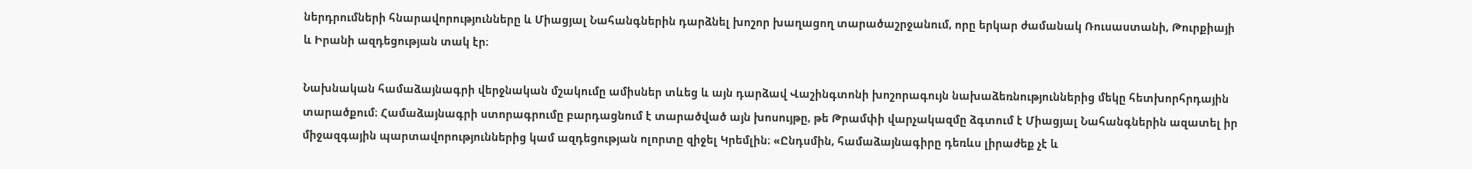ներդրումների հնարավորությունները և Միացյալ Նահանգներին դարձնել խոշոր խաղացող տարածաշրջանում, որը երկար ժամանակ Ռուսաստանի, Թուրքիայի և Իրանի ազդեցության տակ էր։

Նախնական համաձայնագրի վերջնական մշակումը ամիսներ տևեց և այն դարձավ Վաշինգտոնի խոշորագույն նախաձեռնություններից մեկը հետխորհրդային տարածքում։ Համաձայնագրի ստորագրումը բարդացնում է տարածված այն խոսույթը, թե Թրամփի վարչակազմը ձգտում է Միացյալ Նահանգներին ազատել իր միջազգային պարտավորություններից կամ ազդեցության ոլորտը զիջել Կրեմլին։ «Ընդսմին, համաձայնագիրը դեռևս լիրաժեք չէ և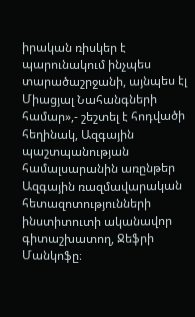իրական ռիսկեր է պարունակում ինչպես տարածաշրջանի, այնպես էլ Միացյալ Նահանգների համար»,- շեշտել է հոդվածի հեղինակ, Ազգային պաշտպանության համալսարանին առընթեր Ազգային ռազմավարական հետազոտությունների ինստիտուտի ականավոր գիտաշխատող, Ջեֆրի Մանկոֆը։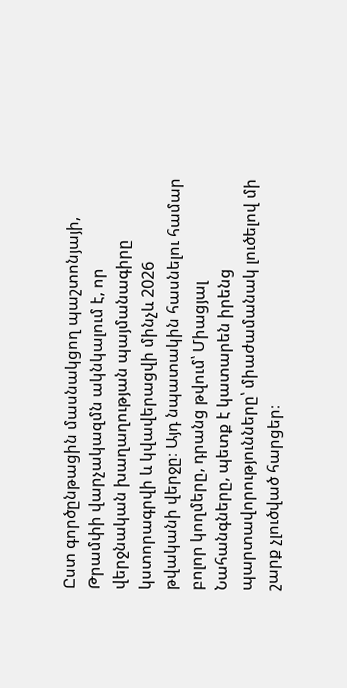Ըստ գործընթացին մասնակցող պաշտոնյայի, Թրամփի վարչակազմն ակնկալում է, որ վերջնական խաղաղության պայմանագիրը կստորագրվի և կվավերացվի մինչև 2026 թվականի վերջը։ Այդ նպատակին հասնելու համար բոլոր կողմերը, դրանց թվում՝ Միացյալ Նահանգները, պետք է կատարեն իրենց պարտավորությունները՝ միաժամանակ լուծելով մի շարք չլուծված հարցեր։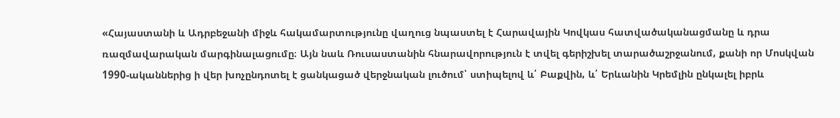«Հայաստանի և Ադրբեջանի միջև հակամարտությունը վաղուց նպաստել է Հարավային Կովկաս հատվածականացմանը և դրա ռազմավարական մարգինալացումը։ Այն նաև Ռուսաստանին հնարավորություն է տվել գերիշխել տարածաշրջանում, քանի որ Մոսկվան 1990-ականներից ի վեր խոչընդոտել է ցանկացած վերջնական լուծում՝ ստիպելով և՛ Բաքվին, և՛ Երևանին Կրեմլին ընկալել իբրև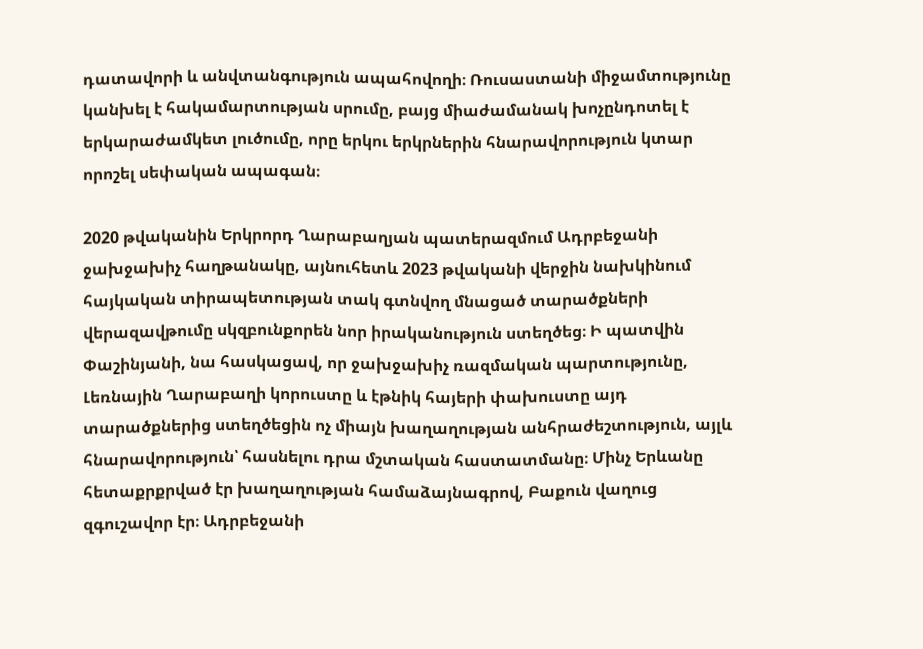դատավորի և անվտանգություն ապահովողի։ Ռուսաստանի միջամտությունը կանխել է հակամարտության սրումը, բայց միաժամանակ խոչընդոտել է երկարաժամկետ լուծումը, որը երկու երկրներին հնարավորություն կտար որոշել սեփական ապագան։

2020 թվականին Երկրորդ Ղարաբաղյան պատերազմում Ադրբեջանի ջախջախիչ հաղթանակը, այնուհետև 2023 թվականի վերջին նախկինում հայկական տիրապետության տակ գտնվող մնացած տարածքների վերազավթումը սկզբունքորեն նոր իրականություն ստեղծեց։ Ի պատվին Փաշինյանի, նա հասկացավ, որ ջախջախիչ ռազմական պարտությունը, Լեռնային Ղարաբաղի կորուստը և էթնիկ հայերի փախուստը այդ տարածքներից ստեղծեցին ոչ միայն խաղաղության անհրաժեշտություն, այլև հնարավորություն՝ հասնելու դրա մշտական հաստատմանը։ Մինչ Երևանը հետաքրքրված էր խաղաղության համաձայնագրով, Բաքուն վաղուց զգուշավոր էր։ Ադրբեջանի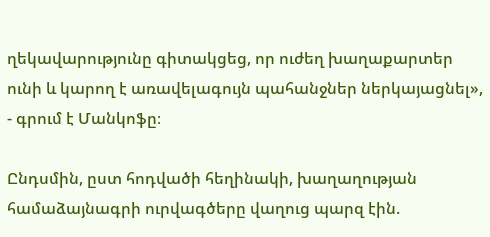ղեկավարությունը գիտակցեց, որ ուժեղ խաղաքարտեր ունի և կարող է առավելագույն պահանջներ ներկայացնել», - գրում է Մանկոֆը։

Ընդսմին, ըստ հոդվածի հեղինակի, խաղաղության համաձայնագրի ուրվագծերը վաղուց պարզ էին.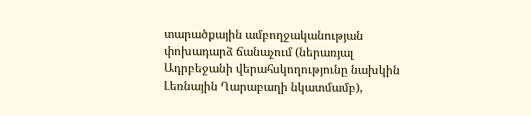տարածքային ամբողջականության փոխադարձ ճանաչում (ներառյալ Ադրբեջանի վերահսկողությունը նախկին Լեռնային Ղարաբաղի նկատմամբ),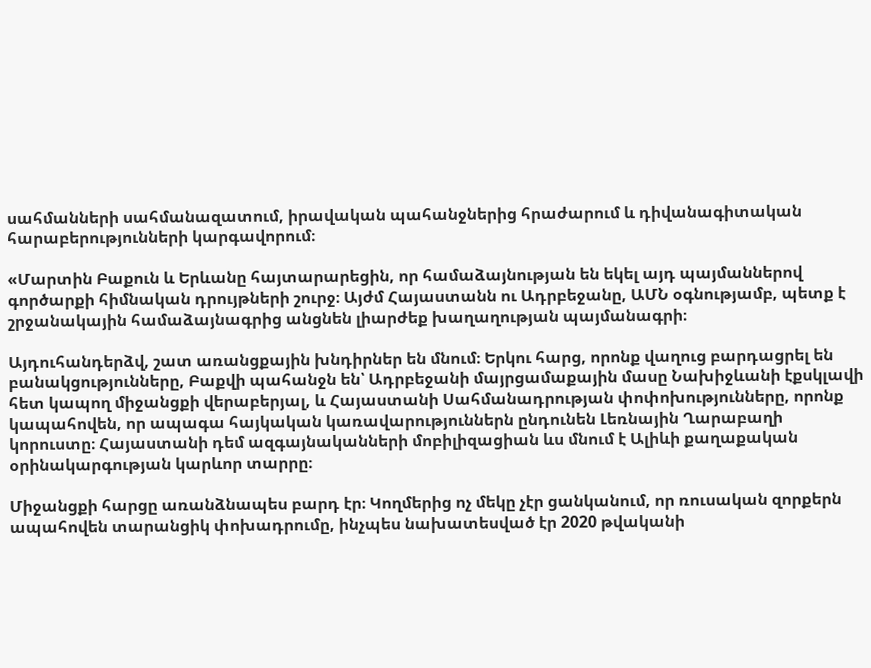սահմանների սահմանազատում, իրավական պահանջներից հրաժարում և դիվանագիտական հարաբերությունների կարգավորում։

«Մարտին Բաքուն և Երևանը հայտարարեցին, որ համաձայնության են եկել այդ պայմաններով գործարքի հիմնական դրույթների շուրջ։ Այժմ Հայաստանն ու Ադրբեջանը, ԱՄՆ օգնությամբ, պետք է շրջանակային համաձայնագրից անցնեն լիարժեք խաղաղության պայմանագրի։

Այդուհանդերձվ, շատ առանցքային խնդիրներ են մնում։ Երկու հարց, որոնք վաղուց բարդացրել են բանակցությունները, Բաքվի պահանջն են՝ Ադրբեջանի մայրցամաքային մասը Նախիջևանի էքսկլավի հետ կապող միջանցքի վերաբերյալ, և Հայաստանի Սահմանադրության փոփոխությունները, որոնք կապահովեն, որ ապագա հայկական կառավարություններն ընդունեն Լեռնային Ղարաբաղի կորուստը։ Հայաստանի դեմ ազգայնականների մոբիլիզացիան ևս մնում է Ալիևի քաղաքական օրինակարգության կարևոր տարրը։

Միջանցքի հարցը առանձնապես բարդ էր։ Կողմերից ոչ մեկը չէր ցանկանում, որ ռուսական զորքերն ապահովեն տարանցիկ փոխադրումը, ինչպես նախատեսված էր 2020 թվականի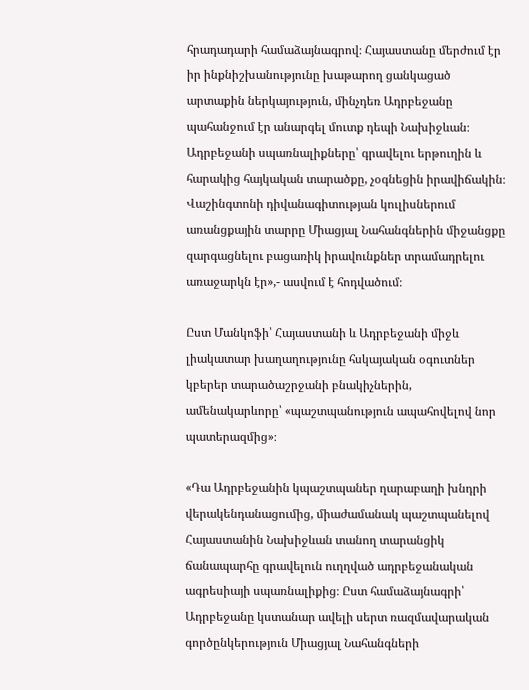հրադադարի համաձայնագրով։ Հայաստանը մերժում էր իր ինքնիշխանությունը խաթարող ցանկացած արտաքին ներկայություն, մինչդեռ Ադրբեջանը պահանջում էր անարգել մուտք դեպի Նախիջևան։ Ադրբեջանի սպառնալիքները՝ գրավելու երթուղին և հարակից հայկական տարածքը, չօգնեցին իրավիճակին։ Վաշինգտոնի դիվանագիտության կուլիսներում առանցքային տարրը Միացյալ Նահանգներին միջանցքը զարգացնելու բացառիկ իրավունքներ տրամադրելու առաջարկն էր»,- ասվում է հոդվածում։

Ըստ Մանկոֆի՝ Հայաստանի և Ադրբեջանի միջև լիակատար խաղաղությունը հսկայական օգուտներ կբերեր տարածաշրջանի բնակիչներին, ամենակարևորը՝ «պաշտպանություն ապահովելով նոր պատերազմից»։

«Դա Ադրբեջանին կպաշտպաներ ղարաբաղի խնդրի վերակենդանացումից, միաժամանակ պաշտպանելով Հայաստանին Նախիջևան տանող տարանցիկ ճանապարհը գրավելուն ուղղված ադրբեջանական ագրեսիայի սպառնալիքից։ Ըստ համաձայնագրի՝ Ադրբեջանը կստանար ավելի սերտ ռազմավարական գործընկերություն Միացյալ Նահանգների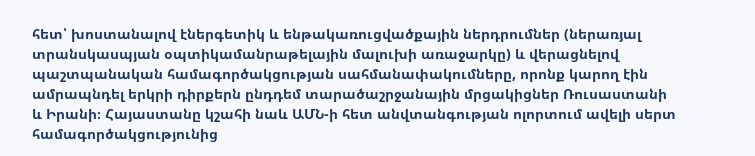հետ՝ խոստանալով էներգետիկ և ենթակառուցվածքային ներդրումներ (ներառյալ տրանսկասպյան օպտիկամանրաթելային մալուխի առաջարկը) և վերացնելով պաշտպանական համագործակցության սահմանափակումները, որոնք կարող էին ամրապնդել երկրի դիրքերն ընդդեմ տարածաշրջանային մրցակիցներ Ռուսաստանի և Իրանի։ Հայաստանը կշահի նաև ԱՄՆ-ի հետ անվտանգության ոլորտում ավելի սերտ համագործակցությունից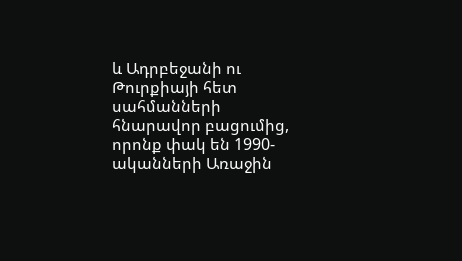և Ադրբեջանի ու Թուրքիայի հետ սահմանների հնարավոր բացումից, որոնք փակ են 1990-ականների Առաջին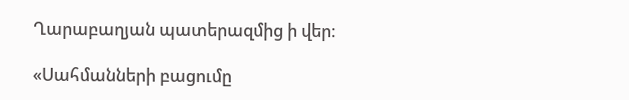Ղարաբաղյան պատերազմից ի վեր։

«Սահմանների բացումը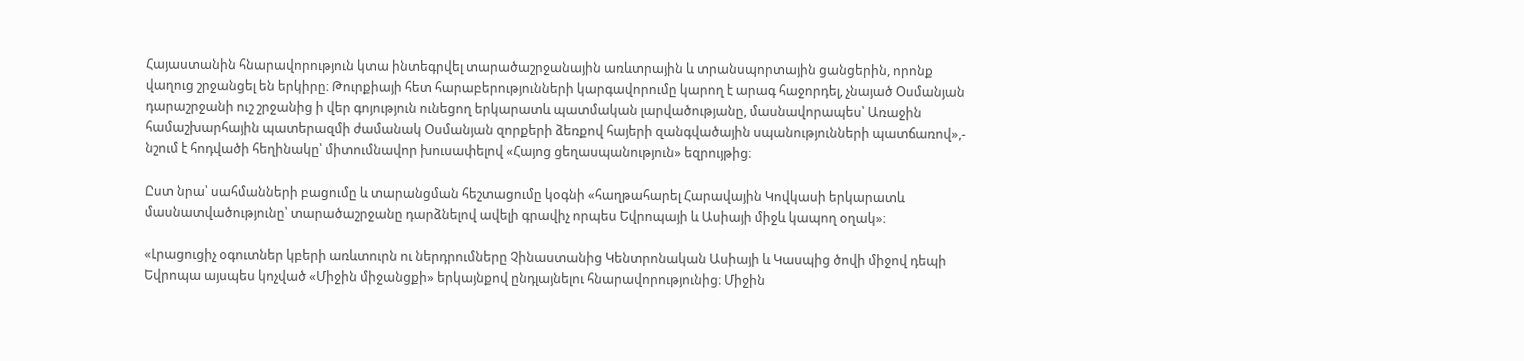Հայաստանին հնարավորություն կտա ինտեգրվել տարածաշրջանային առևտրային և տրանսպորտային ցանցերին, որոնք վաղուց շրջանցել են երկիրը։ Թուրքիայի հետ հարաբերությունների կարգավորումը կարող է արագ հաջորդել, չնայած Օսմանյան դարաշրջանի ուշ շրջանից ի վեր գոյություն ունեցող երկարատև պատմական լարվածությանը, մասնավորապես՝ Առաջին համաշխարհային պատերազմի ժամանակ Օսմանյան զորքերի ձեռքով հայերի զանգվածային սպանությունների պատճառով»,- նշում է հոդվածի հեղինակը՝ միտումնավոր խուսափելով «Հայոց ցեղասպանություն» եզրույթից։

Ըստ նրա՝ սահմանների բացումը և տարանցման հեշտացումը կօգնի «հաղթահարել Հարավային Կովկասի երկարատև մասնատվածությունը՝ տարածաշրջանը դարձնելով ավելի գրավիչ որպես Եվրոպայի և Ասիայի միջև կապող օղակ»։

«Լրացուցիչ օգուտներ կբերի առևտուրն ու ներդրումները Չինաստանից Կենտրոնական Ասիայի և Կասպից ծովի միջով դեպի Եվրոպա այսպես կոչված «Միջին միջանցքի» երկայնքով ընդլայնելու հնարավորությունից։ Միջին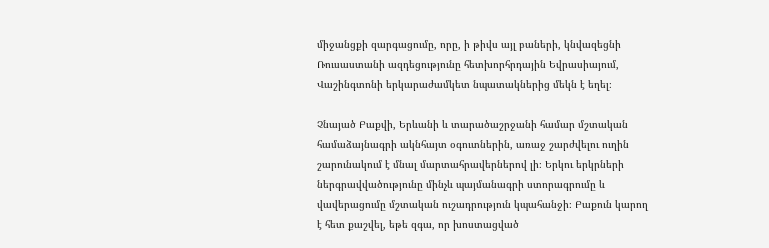միջանցքի զարգացումը, որը, ի թիվս այլ բաների, կնվազեցնի Ռուսաստանի ազդեցությունը հետխորհրդային Եվրասիայում, Վաշինգտոնի երկարաժամկետ նպատակներից մեկն է եղել։

Չնայած Բաքվի, Երևանի և տարածաշրջանի համար մշտական համաձայնագրի ակնհայտ օգուտներին, առաջ շարժվելու ուղին շարունակում է մնալ մարտահրավերներով լի։ Երկու երկրների ներգրավվածությունը մինչև պայմանագրի ստորագրումը և վավերացումը մշտական ուշադրություն կպահանջի։ Բաքուն կարող է հետ քաշվել, եթե զգա, որ խոստացված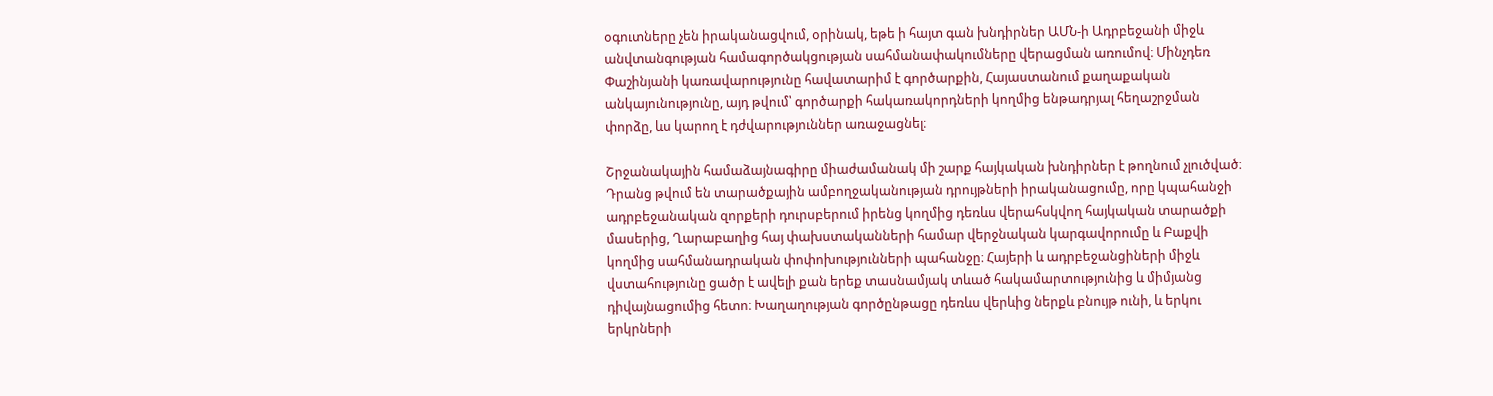օգուտները չեն իրականացվում, օրինակ, եթե ի հայտ գան խնդիրներ ԱՄՆ-ի Ադրբեջանի միջև անվտանգության համագործակցության սահմանափակումները վերացման առումով։ Մինչդեռ Փաշինյանի կառավարությունը հավատարիմ է գործարքին, Հայաստանում քաղաքական անկայունությունը, այդ թվում՝ գործարքի հակառակորդների կողմից ենթադրյալ հեղաշրջման փորձը, ևս կարող է դժվարություններ առաջացնել։

Շրջանակային համաձայնագիրը միաժամանակ մի շարք հայկական խնդիրներ է թողնում չլուծված։ Դրանց թվում են տարածքային ամբողջականության դրույթների իրականացումը, որը կպահանջի ադրբեջանական զորքերի դուրսբերում իրենց կողմից դեռևս վերահսկվող հայկական տարածքի մասերից, Ղարաբաղից հայ փախստականների համար վերջնական կարգավորումը և Բաքվի կողմից սահմանադրական փոփոխությունների պահանջը։ Հայերի և ադրբեջանցիների միջև վստահությունը ցածր է ավելի քան երեք տասնամյակ տևած հակամարտությունից և միմյանց դիվայնացումից հետո։ Խաղաղության գործընթացը դեռևս վերևից ներքև բնույթ ունի, և երկու երկրների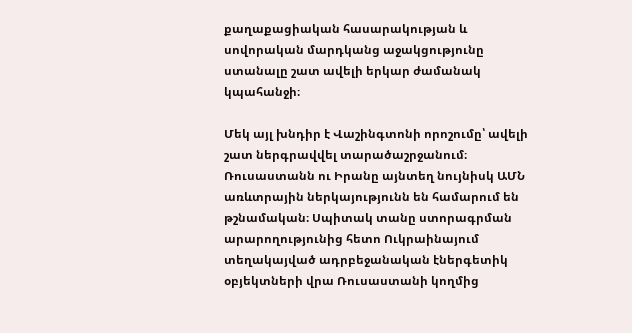քաղաքացիական հասարակության և սովորական մարդկանց աջակցությունը ստանալը շատ ավելի երկար ժամանակ կպահանջի։

Մեկ այլ խնդիր է Վաշինգտոնի որոշումը՝ ավելի շատ ներգրավվել տարածաշրջանում։ Ռուսաստանն ու Իրանը այնտեղ նույնիսկ ԱՄՆ առևտրային ներկայությունն են համարում են թշնամական։ Սպիտակ տանը ստորագրման արարողությունից հետո Ուկրաինայում տեղակայված ադրբեջանական էներգետիկ օբյեկտների վրա Ռուսաստանի կողմից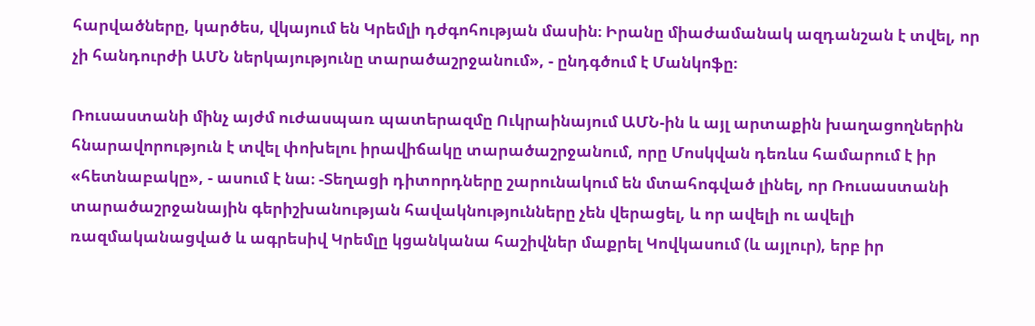հարվածները, կարծես, վկայում են Կրեմլի դժգոհության մասին։ Իրանը միաժամանակ ազդանշան է տվել, որ չի հանդուրժի ԱՄՆ ներկայությունը տարածաշրջանում», - ընդգծում է Մանկոֆը։

Ռուսաստանի մինչ այժմ ուժասպառ պատերազմը Ուկրաինայում ԱՄՆ-ին և այլ արտաքին խաղացողներին հնարավորություն է տվել փոխելու իրավիճակը տարածաշրջանում, որը Մոսկվան դեռևս համարում է իր «հետնաբակը», - ասում է նա։ -Տեղացի դիտորդները շարունակում են մտահոգված լինել, որ Ռուսաստանի տարածաշրջանային գերիշխանության հավակնությունները չեն վերացել, և որ ավելի ու ավելի ռազմականացված և ագրեսիվ Կրեմլը կցանկանա հաշիվներ մաքրել Կովկասում (և այլուր), երբ իր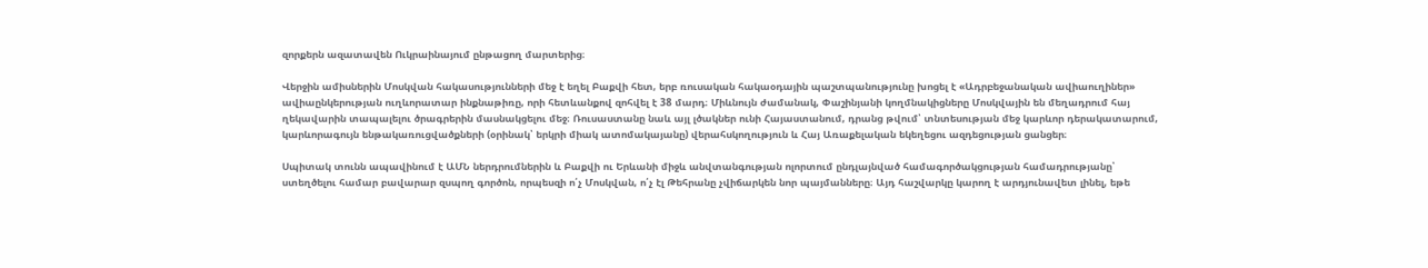զորքերն ազատավեն Ուկրաինայում ընթացող մարտերից։

Վերջին ամիսներին Մոսկվան հակասությունների մեջ է եղել Բաքվի հետ, երբ ռուսական հակաօդային պաշտպանությունը խոցել է «Ադրբեջանական ավիաուղիներ» ավիաընկերության ուղևորատար ինքնաթիռը, որի հետևանքով զոհվել է 38 մարդ։ Միևնույն ժամանակ, Փաշինյանի կողմնակիցները Մոսկվային են մեղադրում հայ ղեկավարին տապալելու ծրագրերին մասնակցելու մեջ։ Ռուսաստանը նաև այլ լծակներ ունի Հայաստանում, դրանց թվում՝ տնտեսության մեջ կարևոր դերակատարում, կարևորագույն ենթակառուցվածքների (օրինակ՝ երկրի միակ ատոմակայանը) վերահսկողություն և Հայ Առաքելական եկեղեցու ազդեցության ցանցեր։

Սպիտակ տունն ապավինում է ԱՄՆ ներդրումներին և Բաքվի ու Երևանի միջև անվտանգության ոլորտում ընդլայնված համագործակցության համադրությանը՝ ստեղծելու համար բավարար զսպող գործոն, որպեսզի ո՛չ Մոսկվան, ո՛չ էլ Թեհրանը չվիճարկեն նոր պայմանները։ Այդ հաշվարկը կարող է արդյունավետ լինել, եթե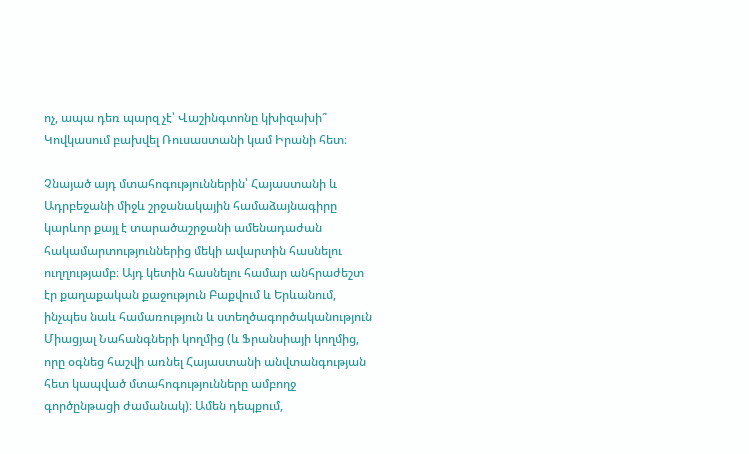ոչ, ապա դեռ պարզ չէ՝ Վաշինգտոնը կխիզախի՞ Կովկասում բախվել Ռուսաստանի կամ Իրանի հետ։

Չնայած այդ մտահոգություններին՝ Հայաստանի և Ադրբեջանի միջև շրջանակային համաձայնագիրը կարևոր քայլ է տարածաշրջանի ամենադաժան հակամարտություններից մեկի ավարտին հասնելու ուղղությամբ։ Այդ կետին հասնելու համար անհրաժեշտ էր քաղաքական քաջություն Բաքվում և Երևանում, ինչպես նաև համառություն և ստեղծագործականություն Միացյալ Նահանգների կողմից (և Ֆրանսիայի կողմից, որը օգնեց հաշվի առնել Հայաստանի անվտանգության հետ կապված մտահոգությունները ամբողջ գործընթացի ժամանակ)։ Ամեն դեպքում,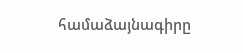համաձայնագիրը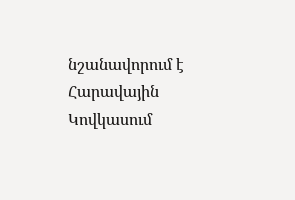նշանավորում է Հարավային Կովկասում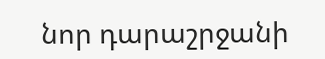նոր դարաշրջանի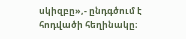սկիզբը»,- ընդգծում է հոդվածի հեղինակը։